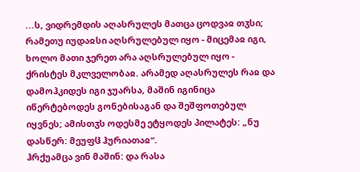...ს, ვიდრემდის აღასრულეს მათცა ცოდვაჲ თჳსი; რამეთუ იუდაჲსი აღსრულებულ იყო - მიცემაჲ იგი, ხოლო მათი ჯერეთ არა აღსრულებულ იყო - ქრისტეს მკლველობაჲ. არამედ აღასრულეს რაჲ და დამოჰკიდეს იგი ჯუარსა, მაშინ იგინიცა იწერტებოდეს გონებისაგან და შეშფოთებულ იყვნეს; ამისთჳს ოდესმე ეტყოდეს პილატეს: „ნუ დასწერ: მეუფჱ ჰურიათაჲ“.
ჰრქუამცა ვინ მაშინ: და რასა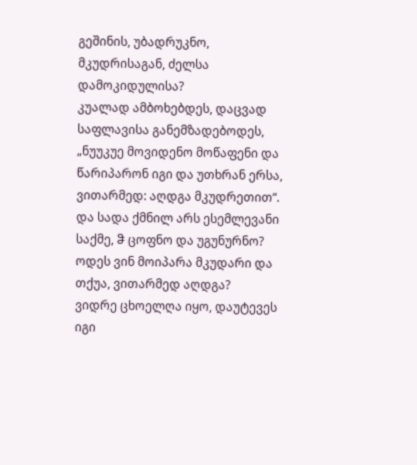გეშინის, უბადრუკნო, მკუდრისაგან, ძელსა დამოკიდულისა?
კუალად ამბოხებდეს, დაცვად საფლავისა განემზადებოდეს, „ნუუკუე მოვიდენო მოწაფენი და წარიპარონ იგი და უთხრან ერსა, ვითარმედ: აღდგა მკუდრეთით“. და სადა ქმნილ არს ესემლევანი საქმე, ჵ ცოფნო და უგუნურნო? ოდეს ვინ მოიპარა მკუდარი და თქუა, ვითარმედ აღდგა?
ვიდრე ცხოელღა იყო, დაუტევეს იგი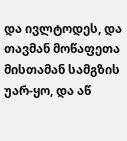და ივლტოდეს, და თავმან მოწაფეთა მისთამან სამგზის უარ-ყო, და აწ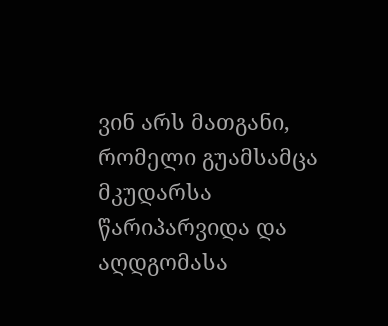ვინ არს მათგანი, რომელი გუამსამცა მკუდარსა წარიპარვიდა და აღდგომასა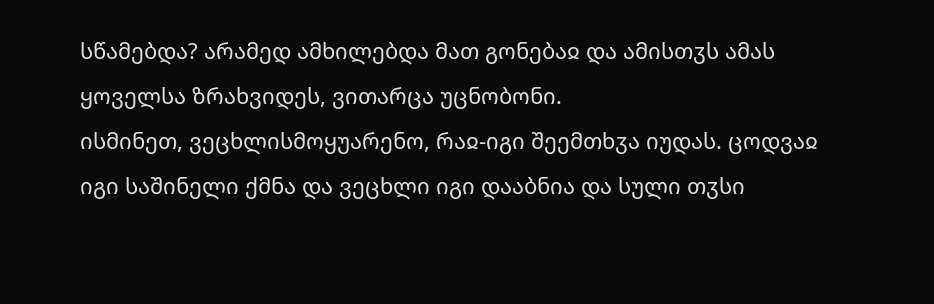სწამებდა? არამედ ამხილებდა მათ გონებაჲ და ამისთჳს ამას ყოველსა ზრახვიდეს, ვითარცა უცნობონი.
ისმინეთ, ვეცხლისმოყუარენო, რაჲ-იგი შეემთხჳა იუდას. ცოდვაჲ იგი საშინელი ქმნა და ვეცხლი იგი დააბნია და სული თჳსი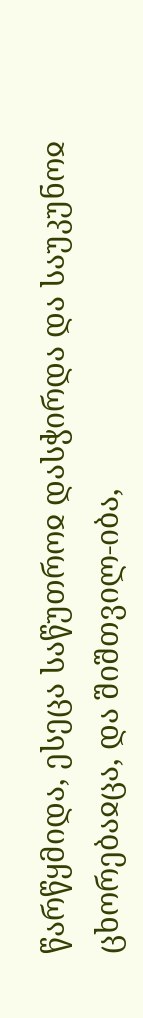წარწყმიდა, ესეცა საწუთროჲ დასჭირდა და საუკუნოჲ ცხორებაჲცა, და შიშთვილ-იბა,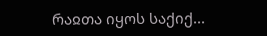რაჲთა იყოს საქიქ...